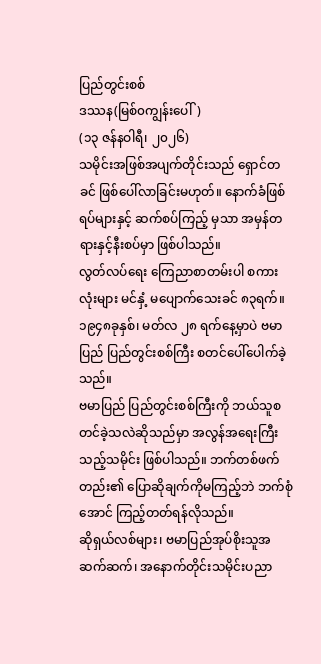ပြည်တွင်းစစ်
ဒဿန(မြစ်၀ကျွန်းပေါ်)
(၁၃ ဇန်နဝါရီ၊ ၂၀၂၆)
သမိုင်းအဖြစ်အပျက်တိုင်းသည် ရှောင်တခင် ဖြစ်ပေါ်လာခြင်းမဟုတ်။ နောက်ခံဖြစ်ရပ်များနှင့် ဆက်စပ်ကြည့် မှသာ အမှန်တရားနှင့်နီးစပ်မှာ ဖြစ်ပါသည်။
လွတ်လပ်ရေး ကြေညာစာတမ်းပါ စကားလုံးများ မင်နှံ့ မပျောက်သေးခင် ၈၃ရက်။ ၁၉၄၈ခုနှစ်၊ မတ်လ ၂၈ ရက်နေ့မှာပဲ ဗမာပြည် ပြည်တွင်းစစ်ကြီး စတင်ပေါ်ပေါက်ခဲ့သည်။
ဗမာပြည် ပြည်တွင်းစစ်ကြီးကို ဘယ်သူစတင်ခဲ့သလဲဆိုသည်မှာ အလွန်အရေးကြီးသည့်သမိုင်း ဖြစ်ပါသည်။ ဘက်တစ်ဖက်တည်း၏ ပြောဆိုချက်ကိုမကြည့်ဘဲ ဘက်စုံအောင် ကြည့်တတ်ရန်လိုသည်။
ဆိုရှယ်လစ်များ၊ ဗမာပြည်အုပ်စိုးသူအဆက်ဆက်၊ အနောက်တိုင်းသမိုင်းပညာ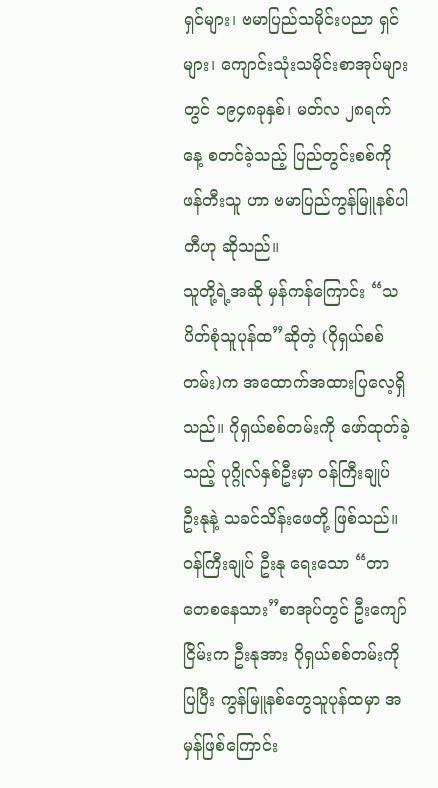ရှင်များ၊ ဗမာပြည်သမိုင်းပညာ ရှင်များ၊ ကျောင်းသုံးသမိုင်းစာအုပ်များတွင် ၁၉၄၈ခုနှစ်၊ မတ်လ ၂၈ရက်နေ့ စတင်ခဲ့သည့် ပြည်တွင်းစစ်ကို ဖန်တီးသူ ဟာ ဗမာပြည်ကွန်မြူနစ်ပါတီဟု ဆိုသည်။
သူတို့ရဲ့အဆို မှန်ကန်ကြောင်း “သပိတ်စုံသူပုန်ထ”ဆိုတဲ့ (ဂိုရှယ်စစ်တမ်း)က အထောက်အထားပြလေ့ရှိသည်။ ဂိုရှယ်စစ်တမ်းကို ဖော်ထုတ်ခဲ့သည့် ပုဂ္ဂိုလ်နှစ်ဦးမှာ ဝန်ကြီးချုပ် ဦးနုနဲ့ သခင်သိန်းဖေတို့ ဖြစ်သည်။ ဝန်ကြီးချုပ် ဦးနု ရေးသော “တာတေစနေသား”စာအုပ်တွင် ဦးကျော်ငြိမ်းက ဦးနုအား ဂိုရှယ်စစ်တမ်းကိုပြပြီး ကွန်မြူနစ်တွေသူပုန်ထမှာ အမှန်ဖြစ်ကြောင်း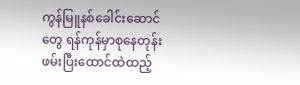ကွန်မြူနစ်ခေါင်းဆောင်တွေ ရန်ကုန်မှာစုနေတုန်း ဖမ်းပြီးထောင်ထဲထည့်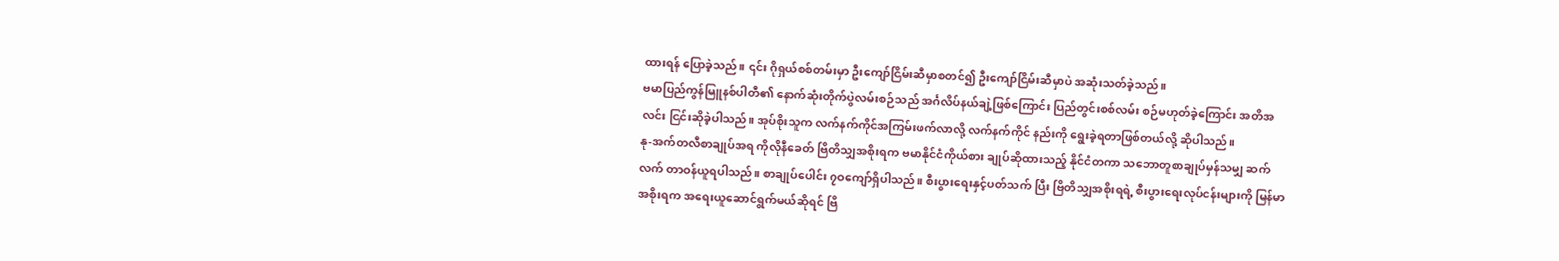ထားရန် ပြောခဲ့သည်။ ၎င်း ဂိုရှယ်စစ်တမ်းမှာ ဦးကျော်ငြိမ်းဆီမှာစတင်၍ ဦးကျော်ငြိမ်းဆီမှာပဲ အဆုံးသတ်ခဲ့သည်။
ဗမာပြည်ကွန်မြူနစ်ပါတီ၏ နောက်ဆုံးတိုက်ပွဲလမ်းစဉ်သည် အင်္ဂလိပ်နယ်ချဲ့ဖြစ်ကြောင်း ပြည်တွင်းစစ်လမ်း စဉ်မဟုတ်ခဲ့ကြောင်း အတိအလင်း ငြင်းဆိုခဲ့ပါသည်။ အုပ်စိုးသူက လက်နက်ကိုင်အကြမ်းဖက်လာလို့ လက်နက်ကိုင် နည်းကို ရွေးခဲ့ရတာဖြစ်တယ်လို့ ဆိုပါသည်။
နု-အက်တလီစာချုပ်အရ ကိုလိုနီခေတ် ဗြိတိသျှအစိုးရက ဗမာနိုင်ငံကိုယ်စား ချုပ်ဆိုထားသည့် နိုင်ငံတကာ သဘောတူစာချုပ်မှန်သမျှ ဆက်လက် တာဝန်ယူရပါသည်။ စာချုပ်ပေါင်း ၇ဝကျော်ရှိပါသည်။ စီးပွားရေးနှင့်ပတ်သက် ပြီး ဗြိတိသျှအစိုးရရဲ့ စီးပွားရေးလုပ်ငန်းများကို မြန်မာအစိုးရက အရေးယူဆောင်ရွက်မယ်ဆိုရင် ဗြိ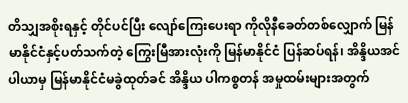တိသျှအစိုးရနှင့် တိုင်ပင်ပြီး လျော်ကြေးပေးရာ ကိုလိုနီခေတ်တစ်လျှောက် မြန်မာနိုင်ငံနှင့်ပတ်သက်တဲ့ ကြွေးမြီအားလုံးကို မြန်မာနိုင်ငံ ပြန်ဆပ်ရန်၊ အိန္ဒိယအင်ပါယာမှ မြန်မာနိုင်ငံမခွဲထုတ်ခင် အိန္ဒိယ ပါကစ္စတန် အမှုထမ်းများအတွက်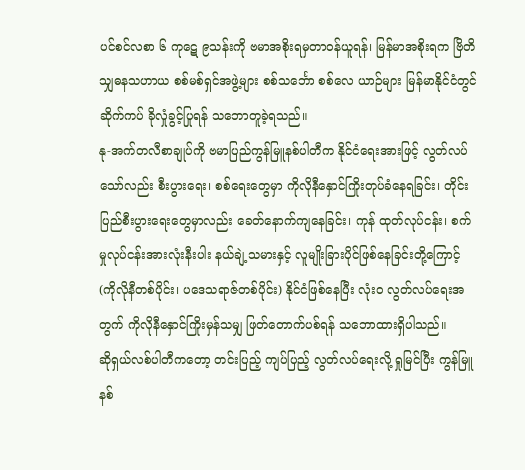ပင်စင်လစာ ၆ ကုဋေ ၉သန်းကို ဗမာအစိုးရမှတာဝန်ယူရန်၊ မြန်မာအစိုးရက ဗြိတိသျှဓနသဟာယ စစ်မစ်ရှင်အဖွဲ့များ စစ်သင်္ဘော စစ်လေ ယာဉ်များ မြန်မာနိုင်ငံတွင် ဆိုက်ကပ် ခိုလှုံခွင့်ပြုရန် သဘောတူခဲ့ရသည်။
နု-အက်တလီစာချုပ်ကို ဗမာပြည်ကွန်မြူနစ်ပါတီက နိုင်ငံရေးအားဖြင့် လွတ်လပ်သော်လည်း စီးပွားရေး၊ စစ်ရေးတွေမှာ ကိုလိုနီနှောင်ကြိုးတုပ်ခံနေရခြင်း၊ တိုင်းပြည်စီးပွားရေးတွေမှာလည်း ခေတ်နောက်ကျနေခြင်း၊ ကုန် ထုတ်လုပ်ငန်း၊ စက်မှုလုပ်ငန်းအားလုံးနီးပါး နယ်ချဲ့သမားနှင့် လူမျိုးခြားပိုင်ဖြစ်နေခြင်းတို့ကြောင့် (ကိုလိုနီတစ်ပိုင်း၊ ပဒေသရာဇ်တစ်ပိုင်း) နိုင်ငံဖြစ်နေပြီး လုံးဝ လွတ်လပ်ရေးအတွက် ကိုလိုနီနှောင်ကြိုးမှန်သမျှ ဖြတ်တောက်ပစ်ရန် သဘောထားရှိပါသည်။
ဆိုရှယ်လစ်ပါတီကတော့ တင်းပြည့် ကျပ်ပြည့် လွတ်လပ်ရေးလို့ ရှုမြင်ပြီး ကွန်မြူနစ်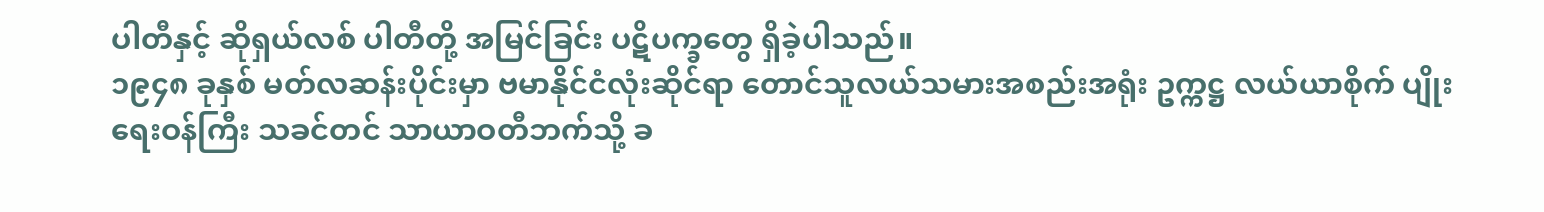ပါတီနှင့် ဆိုရှယ်လစ် ပါတီတို့ အမြင်ခြင်း ပဋိပက္ခတွေ ရှိခဲ့ပါသည်။
၁၉၄၈ ခုနှစ် မတ်လဆန်းပိုင်းမှာ ဗမာနိုင်ငံလုံးဆိုင်ရာ တောင်သူလယ်သမားအစည်းအရုံး ဥက္ကဋ္ဌ လယ်ယာစိုက် ပျိုးရေးဝန်ကြီး သခင်တင် သာယာဝတီဘက်သို့ ခ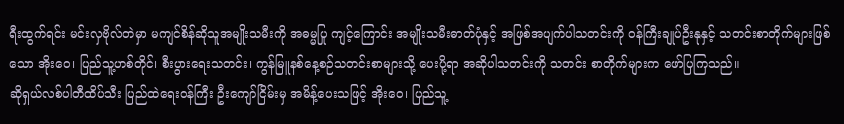ရီးထွက်ရင်း မင်းလှဗိုလ်တဲမှာ မကျင်စိန်ဆိုသူအမျိုးသမီးကို အဓမ္မပြု ကျင့်ကြောင်း အမျိုးသမီးဓာတ်ပုံနှင့် အဖြစ်အပျက်ပါသတင်းကို ဝန်ကြီးချုပ်ဦးနုနှင့် သတင်းစာတိုက်များဖြစ်သော အိုးဝေ၊ ပြည်သူ့ဟစ်တိုင်၊ စီးပွားရေးသတင်း၊ ကွန်မြူနစ်နေ့စဉ်သတင်းစာများသို့ ပေးပို့ရာ အဆိုပါသတင်းကို သတင်း စာတိုက်များက ဖော်ပြကြသည်။
ဆိုရှယ်လစ်ပါတီထိပ်သီး ပြည်ထဲရေးဝန်ကြီး ဦးကျော်ငြိမ်းမှ အမိန့်ပေးသဖြင့် အိုးဝေ၊ ပြည်သူ့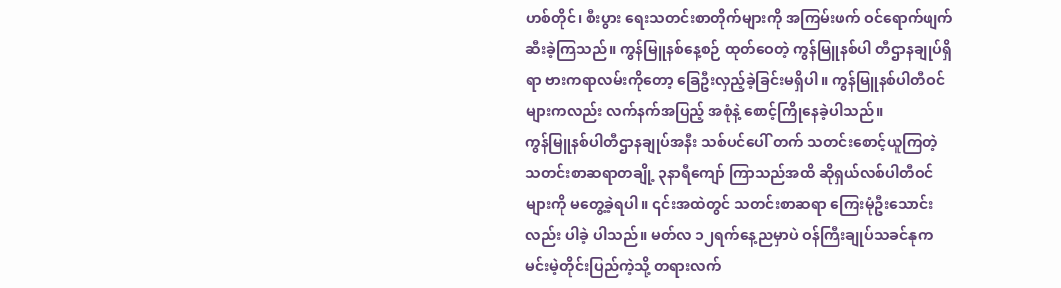ဟစ်တိုင်၊ စီးပွား ရေးသတင်းစာတိုက်များကို အကြမ်းဖက် ဝင်ရောက်ဖျက်ဆီးခဲ့ကြသည်။ ကွန်မြူနစ်နေ့စဉ် ထုတ်ဝေတဲ့ ကွန်မြူနစ်ပါ တီဌာနချုပ်ရှိရာ ဗားကရာလမ်းကိုတော့ ခြေဦးလှည့်ခဲ့ခြင်းမရှိပါ။ ကွန်မြူနစ်ပါတီဝင်များကလည်း လက်နက်အပြည့် အစုံနဲ့ စောင့်ကြိုနေခဲ့ပါသည်။
ကွန်မြူနစ်ပါတီဌာနချုပ်အနီး သစ်ပင်ပေါ် တက် သတင်းစောင့်ယူကြတဲ့ သတင်းစာဆရာတချို့ ၃နာရီကျော် ကြာသည်အထိ ဆိုရှယ်လစ်ပါတီဝင်များကို မတွေ့ခဲ့ရပါ။ ၎င်းအထဲတွင် သတင်းစာဆရာ ကြေးမုံဦးသောင်းလည်း ပါခဲ့ ပါသည်။ မတ်လ ၁၂ရက်နေ့ညမှာပဲ ဝန်ကြီးချုပ်သခင်နုက မင်းမဲ့တိုင်းပြည်ကဲ့သို့ တရားလက်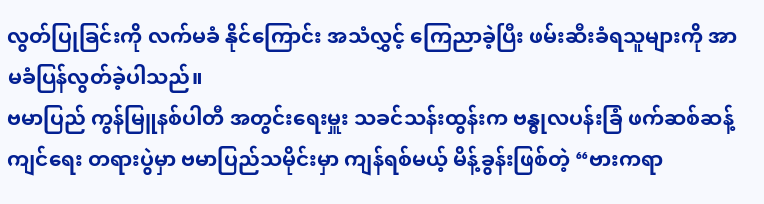လွတ်ပြုခြင်းကို လက်မခံ နိုင်ကြောင်း အသံလွှင့် ကြေညာခဲ့ပြီး ဖမ်းဆီးခံရသူများကို အာမခံပြန်လွတ်ခဲ့ပါသည်။
ဗမာပြည် ကွန်မြူနစ်ပါတီ အတွင်းရေးမှူး သခင်သန်းထွန်းက ဗန္ဓုလပန်းခြံ ဖက်ဆစ်ဆန့်ကျင်ရေး တရားပွဲမှာ ဗမာပြည်သမိုင်းမှာ ကျန်ရစ်မယ့် မိန့်ခွန်းဖြစ်တဲ့ “ဗားကရာ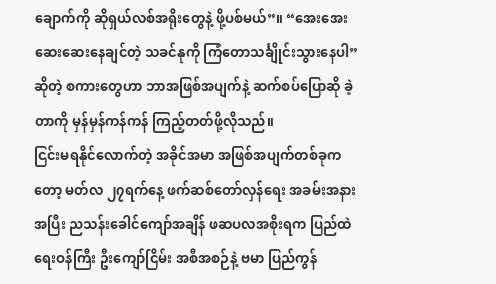ချောက်ကို ဆိုရှယ်လစ်အရိုးတွေနဲ့ ဖို့ပစ်မယ်”။ “အေးအေး ဆေးဆေးနေချင်တဲ့ သခင်နုကို ကြံတောသင်္ချိုင်းသွားနေပါ”ဆိုတဲ့ စကားတွေဟာ ဘာအဖြစ်အပျက်နဲ့ ဆက်စပ်ပြောဆို ခဲ့တာကို မှန်မှန်ကန်ကန် ကြည့်တတ်ဖို့လိုသည်။
ငြင်းမရနိုင်လောက်တဲ့ အခိုင်အမာ အဖြစ်အပျက်တစ်ခုကတော့ မတ်လ ၂၇ရက်နေ့ ဖက်ဆစ်တော်လှန်ရေး အခမ်းအနားအပြီး ညသန်းခေါင်ကျော်အချိန် ဖဆပလအစိုးရက ပြည်ထဲရေးဝန်ကြီး ဦးကျော်ငြိမ်း အစီအစဉ်နဲ့ ဗမာ ပြည်ကွန်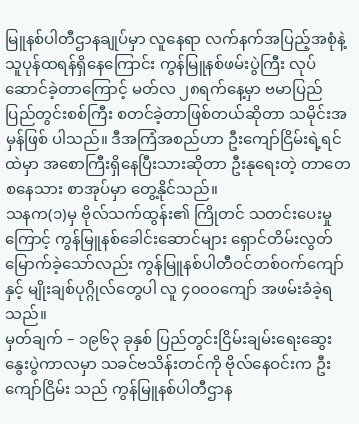မြူနစ်ပါတီဌာနချုပ်မှာ လူနေရာ လက်နက်အပြည့်အစုံနဲ့ သူပုန်ထရန်ရှိနေကြောင်း ကွန်မြူနစ်ဖမ်းပွဲကြီး လုပ် ဆောင်ခဲ့တာကြောင့် မတ်လ ၂၈ရက်နေ့မှာ ဗမာပြည် ပြည်တွင်းစစ်ကြီး စတင်ခဲ့တာဖြစ်တယ်ဆိုတာ သမိုင်းအမှန်ဖြစ် ပါသည်။ ဒီအကြံအစည်ဟာ ဦးကျော်ငြိမ်းရဲ့ရင်ထဲမှာ အစောကြီးရှိနေပြီးသားဆိုတာ ဦးနုရေးတဲ့ တာတေစနေသား စာအုပ်မှာ တွေ့နိုင်သည်။
သနက(၁)မှ ဗိုလ်သက်ထွန်း၏ ကြိုတင် သတင်းပေးမှုကြောင့် ကွန်မြူနစ်ခေါင်းဆောင်များ ရှောင်တိမ်းလွတ် မြောက်ခဲ့သော်လည်း ကွန်မြူနစ်ပါတီဝင်တစ်ဝက်ကျော်နှင့် မျိုးချစ်ပုဂ္ဂိုလ်တွေပါ လူ ၄၀၀၀ကျော် အဖမ်းခံခဲ့ရသည်။
မှတ်ချက် – ၁၉၆၃ ခုနှစ် ပြည်တွင်းငြိမ်းချမ်းရေးဆွေးနွေးပွဲကာလမှာ သခင်ဗသိန်းတင်ကို ဗိုလ်နေဝင်းက ဦးကျော်ငြိမ်း သည် ကွန်မြူနစ်ပါတီဌာန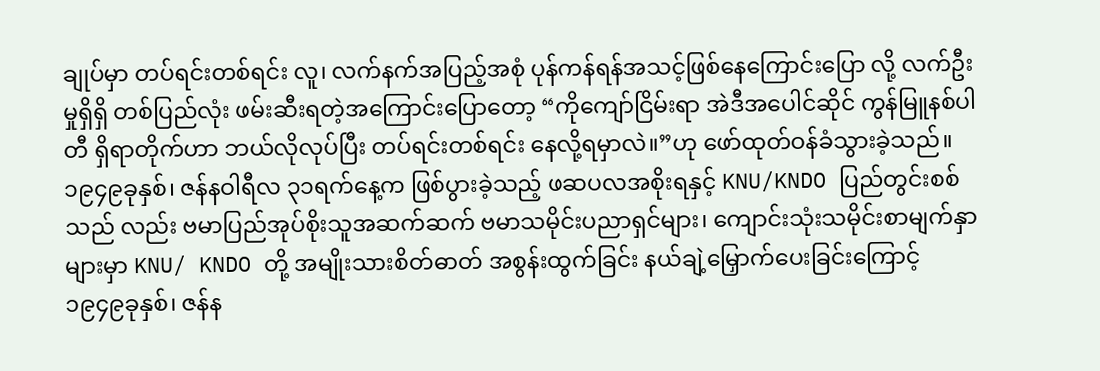ချုပ်မှာ တပ်ရင်းတစ်ရင်း လူ၊ လက်နက်အပြည့်အစုံ ပုန်ကန်ရန်အသင့်ဖြစ်နေကြောင်းပြော လို့ လက်ဦးမှုရှိရှိ တစ်ပြည်လုံး ဖမ်းဆီးရတဲ့အကြောင်းပြောတော့ “ကိုကျော်ငြိမ်းရာ အဲဒီအပေါင်ဆိုင် ကွန်မြူနစ်ပါတီ ရှိရာတိုက်ဟာ ဘယ်လိုလုပ်ပြီး တပ်ရင်းတစ်ရင်း နေလို့ရမှာလဲ။”ဟု ဖော်ထုတ်ဝန်ခံသွားခဲ့သည်။
၁၉၄၉ခုနှစ်၊ ဇန်နဝါရီလ ၃၁ရက်နေ့က ဖြစ်ပွားခဲ့သည့် ဖဆပလအစိုးရနှင့် KNU/KNDO ပြည်တွင်းစစ်သည် လည်း ဗမာပြည်အုပ်စိုးသူအဆက်ဆက် ဗမာသမိုင်းပညာရှင်များ၊ ကျောင်းသုံးသမိုင်းစာမျက်နှာများမှာ KNU/ KNDO တို့ အမျိုးသားစိတ်ဓာတ် အစွန်းထွက်ခြင်း နယ်ချဲ့မြှောက်ပေးခြင်းကြောင့် ၁၉၄၉ခုနှစ်၊ ဇန်န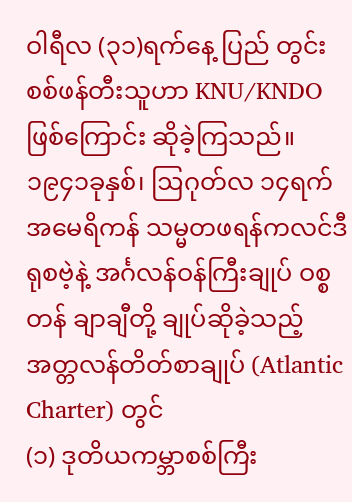ဝါရီလ (၃၁)ရက်နေ့ ပြည် တွင်းစစ်ဖန်တီးသူဟာ KNU/KNDO ဖြစ်ကြောင်း ဆိုခဲ့ကြသည်။
၁၉၄၁ခုနှစ်၊ ဩဂုတ်လ ၁၄ရက် အမေရိကန် သမ္မတဖရန်ကလင်ဒီရုစဗဲ့နဲ့ အင်္ဂလန်ဝန်ကြီးချုပ် ဝစ္စတန် ချာချီတို့ ချုပ်ဆိုခဲ့သည့် အတ္တလန်တိတ်စာချုပ် (Atlantic Charter) တွင်
(၁) ဒုတိယကမ္ဘာစစ်ကြီး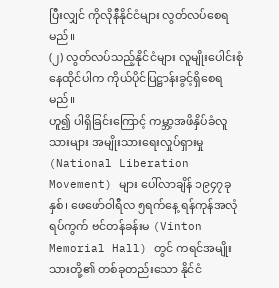ပြီးလျှင် ကိုလိုနီနိုင်ငံများ လွတ်လပ်စေရမည်။
(၂) လွတ်လပ်သည့်နိုင်ငံများ လူမျိုးပေါင်းစုံနေထိုင်ပါက ကိုယ်ပိုင်ပြဋ္ဌာန်းခွင့်ရှိစေရမည်။
ဟူ၍ ပါရှိခြင်းကြောင့် ကမ္ဘာ့အဖိနှိပ်ခံလူသားများ အမျိုးသားရေးလှုပ်ရှားမှု (National Liberation Movement) များ ပေါ်လာချိန် ၁၉၄၇ခုနှစ်၊ ဖေဖော်ဝါရီလ ၅ရက်နေ့ ရန်ကုန်အလုံရပ်ကွက် ဗင်တန်ခန်းမ (Vinton Memorial Hall) တွင် ကရင်အမျိုးသားတို့၏ တစ်ခုတည်းသော နိုင်ငံ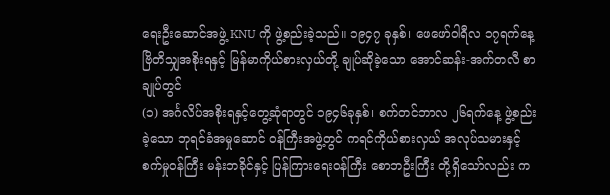ရေးဦးဆောင်အဖွဲ့ KNU ကို ဖွဲ့စည်းခဲ့သည်။ ၁၉၄၇ ခုနှစ်၊ ဖေဖော်ဝါရီလ ၁၇ရက်နေ့ ဗြိတိသျှအစိုးရနှင့် မြန်မာကိုယ်စားလှယ်တို့ ချုပ်ဆိုခဲ့သော အောင်ဆန်း-အက်တလီ စာချုပ်တွင်
(၁) အင်္ဂလိပ်အစိုးရနှင့်တွေ့ဆုံရာတွင် ၁၉၄၆ခုနှစ်၊ စက်တင်ဘာလ ၂၆ရက်နေ့ ဖွဲ့စည်းခဲ့သော ဘုရင်ခံအမှုဆောင် ဝန်ကြီးအဖွဲ့တွင် ကရင်ကိုယ်စားလှယ် အလုပ်သမားနှင့် စက်မှုဝန်ကြီး မန်းဘခိုင်နှင့် ပြန်ကြားရေးဝန်ကြီး စောဘဦးကြီး တို့ရှိသော်လည်း က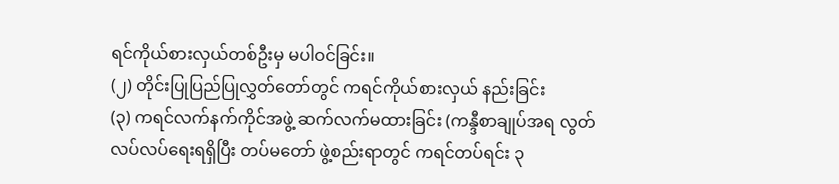ရင်ကိုယ်စားလှယ်တစ်ဦးမှ မပါဝင်ခြင်း။
(၂) တိုင်းပြုပြည်ပြုလွှတ်တော်တွင် ကရင်ကိုယ်စားလှယ် နည်းခြင်း
(၃) ကရင်လက်နက်ကိုင်အဖွဲ့ ဆက်လက်မထားခြင်း (ကန္ဒီစာချုပ်အရ လွတ်လပ်လပ်ရေးရရှိပြီး တပ်မတော် ဖွဲ့စည်းရာတွင် ကရင်တပ်ရင်း ၃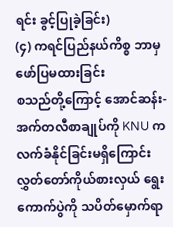ရင်း ခွင့်ပြုခဲ့ခြင်း)
(၄) ကရင်ပြည်နယ်ကိစ္စ ဘာမှဖော်ပြမထားခြင်း
စသည်တို့ကြောင့် အောင်ဆန်း-အက်တလီစာချုပ်ကို KNU က လက်ခံနိုင်ခြင်းမရှိကြောင်း လွှတ်တော်ကိုယ်စားလှယ် ရွေးကောက်ပွဲကို သပိတ်မှောက်ရာ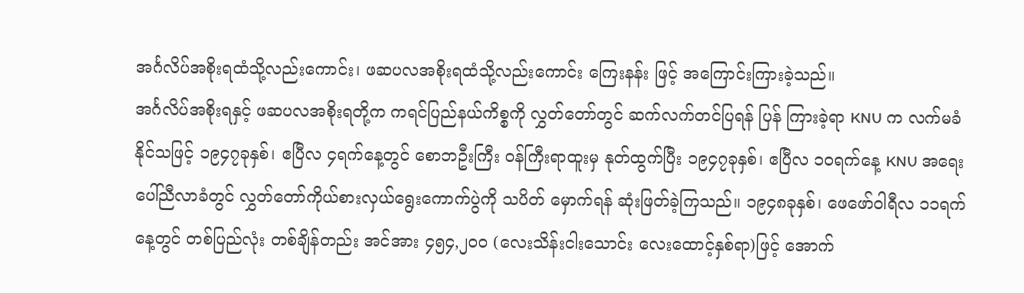အင်္ဂလိပ်အစိုးရထံသို့လည်းကောင်း၊ ဖဆပလအစိုးရထံသို့လည်းကောင်း ကြေးနန်း ဖြင့် အကြောင်းကြားခဲ့သည်။
အင်္ဂလိပ်အစိုးရနှင့် ဖဆပလအစိုးရတို့က ကရင်ပြည်နယ်ကိစ္စကို လွှတ်တော်တွင် ဆက်လက်တင်ပြရန် ပြန် ကြားခဲ့ရာ KNU က လက်မခံနိုင်သဖြင့် ၁၉၄၇ခုနှစ်၊ ဧပြီလ ၄ရက်နေ့တွင် စောဘဦးကြီး ဝန်ကြီးရာထူးမှ နုတ်ထွက်ပြီး ၁၉၄၇ခုနှစ်၊ ဧပြီလ ၁ဝရက်နေ့ KNU အရေးပေါ်ညီလာခံတွင် လွှတ်တော်ကိုယ်စားလှယ်ရွေးကောက်ပွဲကို သပိတ် မှောက်ရန် ဆုံးဖြတ်ခဲ့ကြသည်။ ၁၉၄၈ခုနှစ်၊ ဖေဖော်ဝါရီလ ၁၁ရက်နေ့တွင် တစ်ပြည်လုံး တစ်ချိန်တည်း အင်အား ၄၅၄,၂ဝဝ (လေးသိန်းငါးသောင်း လေးထောင့်နှစ်ရာ)ဖြင့် အောက်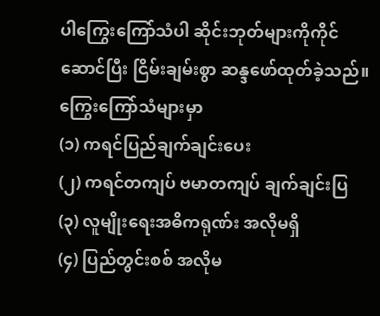ပါကြွေးကြော်သံပါ ဆိုင်းဘုတ်များကိုကိုင်ဆောင်ပြီး ငြိမ်းချမ်းစွာ ဆန္ဒဖော်ထုတ်ခဲ့သည်။
ကြွေးကြော်သံများမှာ
(၁) ကရင်ပြည်ချက်ချင်းပေး
(၂) ကရင်တကျပ် ဗမာတကျပ် ချက်ချင်းပြ
(၃) လူမျိုးရေးအဓိကရုဏ်း အလိုမရှိ
(၄) ပြည်တွင်းစစ် အလိုမ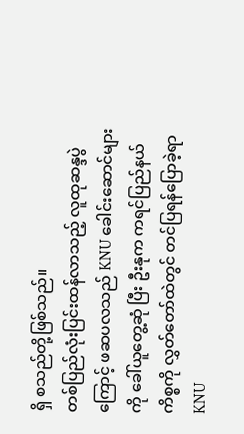ရှိ စသည်တို့ဖြစ်သည်။
တစ်ပြည်လုံးပြင်းထန်လာသည့် လူထုဆန္ဒပွဲကြောင့် ဖဆပလသည် KNU ခေါင်းဆောင်များကို ခေါ်ယူတွေ့ဆုံ ပြီး ဦးနုက ကရင်ပြည်နယ်ကိစ္စကို လွှတ်တော်ထဲတွင် တင်ပြရန်ပြောခဲ့ရာ KNU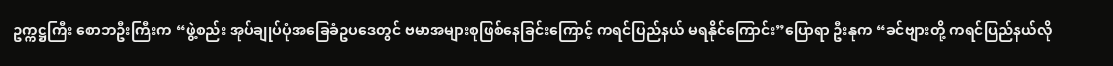ဥက္ကဋ္ဌကြီး စောဘဦးကြီးက “ဖွဲ့စည်း အုပ်ချုပ်ပုံအခြေခံဥပဒေတွင် ဗမာအများစုဖြစ်နေခြင်းကြောင့် ကရင်ပြည်နယ် မရနိုင်ကြောင်း”ပြောရာ ဦးနုက “ခင်ဗျားတို့ ကရင်ပြည်နယ်လို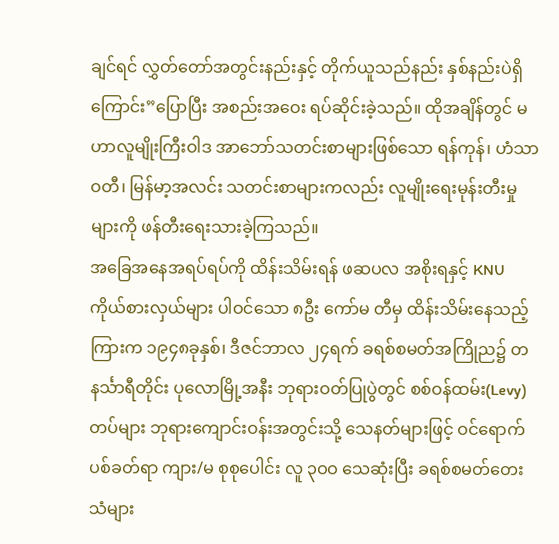ချင်ရင် လွှတ်တော်အတွင်းနည်းနှင့် တိုက်ယူသည်နည်း နှစ်နည်းပဲရှိကြောင်း”ပြောပြီး အစည်းအဝေး ရပ်ဆိုင်းခဲ့သည်။ ထိုအချိန်တွင် မဟာလူမျိုးကြီးဝါဒ အာဘော်သတင်းစာများဖြစ်သော ရန်ကုန်၊ ဟံသာ ဝတီ၊ မြန်မာ့အလင်း သတင်းစာများကလည်း လူမျိုးရေးမုန်းတီးမှုများကို ဖန်တီးရေးသားခဲ့ကြသည်။
အခြေအနေအရပ်ရပ်ကို ထိန်းသိမ်းရန် ဖဆပလ အစိုးရနှင့် KNU ကိုယ်စားလှယ်များ ပါဝင်သော ၈ဦး ကော်မ တီမှ ထိန်းသိမ်းနေသည့်ကြားက ၁၉၄၈ခုနှစ်၊ ဒီဇင်ဘာလ ၂၄ရက် ခရစ်စမတ်အကြိုည၌ တနင်္သာရီတိုင်း ပုလောမြို့အနီး ဘုရားဝတ်ပြုပွဲတွင် စစ်ဝန်ထမ်း(Levy) တပ်များ ဘုရားကျောင်းဝန်းအတွင်းသို့ သေနတ်များဖြင့် ဝင်ရောက်ပစ်ခတ်ရာ ကျား/မ စုစုပေါင်း လူ ၃ဝဝ သေဆုံးပြီး ခရစ်စမတ်တေးသံများ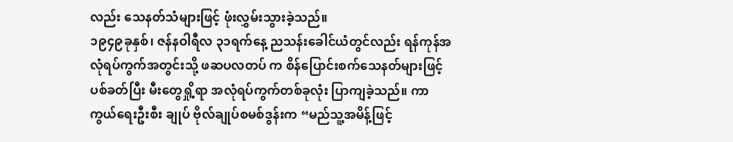လည်း သေနတ်သံများဖြင့် ဖုံးလွှမ်းသွားခဲ့သည်။
၁၉၄၉ခုနှစ်၊ ဇန်နဝါရီလ ၃၁ရက်နေ့ ညသန်းခေါင်ယံတွင်လည်း ရန်ကုန်အလုံရပ်ကွက်အတွင်းသို့ ဖဆပလတပ် က စိန်ပြောင်းစက်သေနတ်များဖြင့် ပစ်ခတ်ပြီး မီးတွေရှို့ရာ အလုံရပ်ကွက်တစ်ခုလုံး ပြာကျခဲ့သည်။ ကာကွယ်ရေးဦးစီး ချုပ် ဗိုလ်ချုပ်စမစ်ဒွန်းက “မည်သူ့အမိန့်ဖြင့်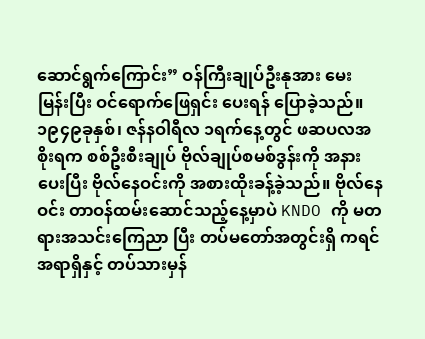ဆောင်ရွက်ကြောင်း” ဝန်ကြီးချုပ်ဦးနုအား မေးမြန်းပြီး ဝင်ရောက်ဖြေရှင်း ပေးရန် ပြောခဲ့သည်။
၁၉၄၉ခုနှစ်၊ ဇန်နဝါရီလ ၁ရက်နေ့တွင် ဖဆပလအစိုးရက စစ်ဦးစီးချုပ် ဗိုလ်ချုပ်စမစ်ဒွန်းကို အနားပေးပြီး ဗိုလ်နေဝင်းကို အစားထိုးခန့်ခဲ့သည်။ ဗိုလ်နေဝင်း တာဝန်ထမ်းဆောင်သည့်နေ့မှာပဲ KNDO ကို မတရားအသင်းကြေညာ ပြီး တပ်မတော်အတွင်းရှိ ကရင်အရာရှိနှင့် တပ်သားမှန်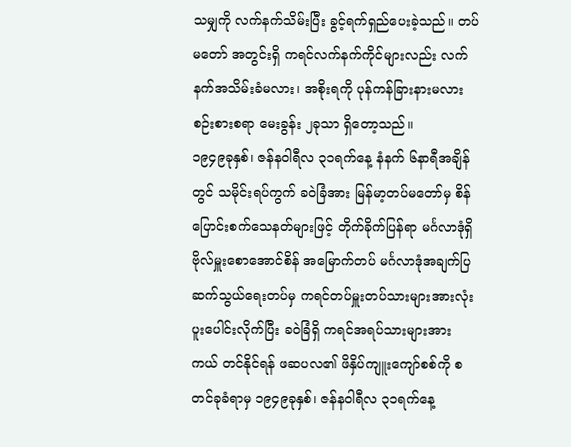သမျှကို လက်နက်သိမ်းပြီး ခွင့်ရက်ရှည်ပေးခဲ့သည်။ တပ်မတော် အတွင်းရှိ ကရင်လက်နက်ကိုင်များလည်း လက်နက်အသိမ်းခံမလား၊ အစိုးရကို ပုန်ကန်ခြားနားမလား စဉ်းစားစရာ မေးခွန်း ၂ခုသာ ရှိတော့သည်။
၁၉၄၉ခုနှစ်၊ ဇန်နဝါရီလ ၃၁ရက်နေ့ နံနက် ၆နာရီအချိန်တွင် သမိုင်းရပ်ကွက် ခဝဲခြံအား မြန်မာ့တပ်မတော်မှ စိန်ပြောင်းစက်သေနတ်များဖြင့် တိုက်ခိုက်ပြန်ရာ မင်္ဂလာဒုံရှိ ဗိုလ်မှူးစောအောင်စိန် အမြောက်တပ် မင်္ဂလာဒုံအချက်ပြ ဆက်သွယ်ရေးတပ်မှ ကရင်တပ်မှူးတပ်သားများအားလုံး ပူးပေါင်းလိုက်ပြီး ခဝဲခြံရှိ ကရင်အရပ်သားများအား ကယ် တင်နိုင်ရန် ဖဆပလ၏ ဖိနှိပ်ကျူးကျော်စစ်ကို စတင်ခုခံရာမှ ၁၉၄၉ခုနှစ်၊ ဇန်နဝါရီလ ၃၁ရက်နေ့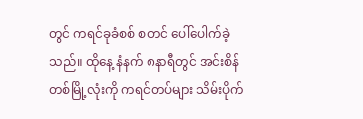တွင် ကရင်ခုခံစစ် စတင် ပေါ်ပေါက်ခဲ့သည်။ ထိုနေ့ နံနက် ၈နာရီတွင် အင်းစိန်တစ်မြို့လုံးကို ကရင်တပ်များ သိမ်းပိုက်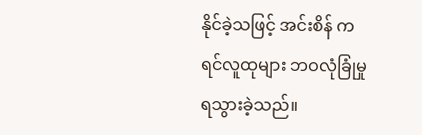နိုင်ခဲ့သဖြင့် အင်းစိန် ကရင်လူထုများ ဘဝလုံခြုံမှုရသွားခဲ့သည်။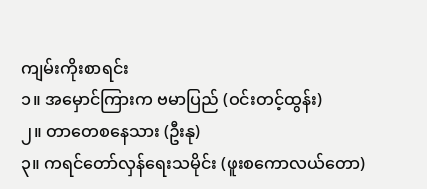ကျမ်းကိုးစာရင်း
၁။ အမှောင်ကြားက ဗမာပြည် (ဝင်းတင့်ထွန်း)
၂။ တာတေစနေသား (ဦးနု)
၃။ ကရင်တော်လှန်ရေးသမိုင်း (ဖူးစကောလယ်တော)